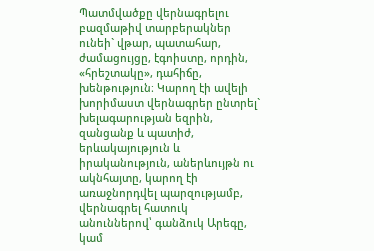Պատմվածքը վերնագրելու բազմաթիվ տարբերակներ ունեի` վթար, պատահար, ժամացույցը, էգոիստը, որդին, «հրեշտակը», դահիճը, խենթություն։ Կարող էի ավելի խորիմաստ վերնագրեր ընտրել` խելագարության եզրին, զանցանք և պատիժ, երևակայություն և իրականություն, աներևույթն ու ակնհայտը, կարող էի առաջնորդվել պարզությամբ, վերնագրել հատուկ անուններով՝ գանձուկ Արեգը, կամ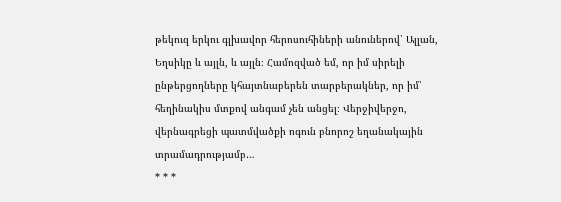թեկուզ երկու գլխավոր հերոսուհիների անուներով՝ Ալլան, Եղսիկը և այլն, և այլն։ Համոզված եմ, որ իմ սիրելի ընթերցողները կհայտնաբերեն տարբերակներ, որ իմ՝ հեղինակիս մտքով անգամ չեն անցել։ Վերջիվերջո, վերնագրեցի պատմվածքի ոգուն բնորոշ եղանակային տրամադրությամբ…
* * *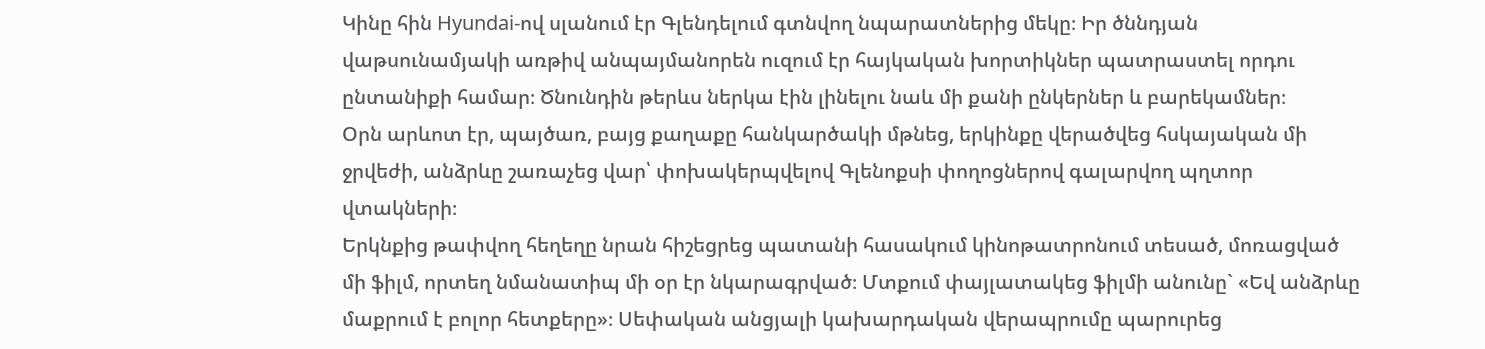Կինը հին Hyundai-ով սլանում էր Գլենդելում գտնվող նպարատներից մեկը։ Իր ծննդյան վաթսունամյակի առթիվ անպայմանորեն ուզում էր հայկական խորտիկներ պատրաստել որդու ընտանիքի համար։ Ծնունդին թերևս ներկա էին լինելու նաև մի քանի ընկերներ և բարեկամներ։
Օրն արևոտ էր, պայծառ, բայց քաղաքը հանկարծակի մթնեց, երկինքը վերածվեց հսկայական մի ջրվեժի, անձրևը շառաչեց վար՝ փոխակերպվելով Գլենոքսի փողոցներով գալարվող պղտոր վտակների։
Երկնքից թափվող հեղեղը նրան հիշեցրեց պատանի հասակում կինոթատրոնում տեսած, մոռացված մի ֆիլմ, որտեղ նմանատիպ մի օր էր նկարագրված։ Մտքում փայլատակեց ֆիլմի անունը` «Եվ անձրևը մաքրում է բոլոր հետքերը»։ Սեփական անցյալի կախարդական վերապրումը պարուրեց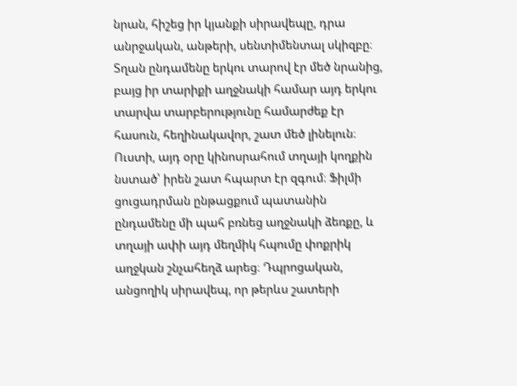նրան, հիշեց իր կյանքի սիրավեպը, դրա անրջական, անթերի, սենտիմենտալ սկիզբը։ Տղան ընդամենը երկու տարով էր մեծ նրանից, բայց իր տարիքի աղջնակի համար այդ երկու տարվա տարբերությունը համարժեք էր հասուն, հեղինակավոր, շատ մեծ լինելուն։ Ուստի, այդ օրը կինոսրահում տղայի կողքին նստած՝ իրեն շատ հպարտ էր զգում։ Ֆիլմի ցուցադրման ընթացքում պատանին ընդամենը մի պահ բռնեց աղջնակի ձեռքը, և տղայի ափի այդ մեղմիկ հպումը փոքրիկ աղջկան շնչահեղձ արեց։ Դպրոցական, անցողիկ սիրավեպ, որ թերևս շատերի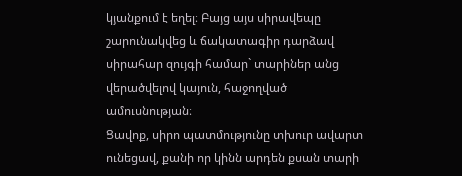կյանքում է եղել։ Բայց այս սիրավեպը շարունակվեց և ճակատագիր դարձավ սիրահար զույգի համար` տարիներ անց վերածվելով կայուն, հաջողված ամուսնության։
Ցավոք, սիրո պատմությունը տխուր ավարտ ունեցավ, քանի որ կինն արդեն քսան տարի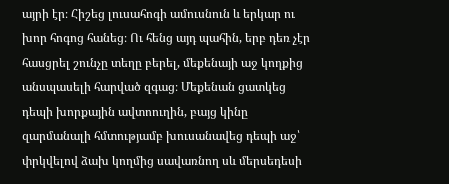այրի էր։ Հիշեց լուսահոգի ամուսնուն և երկար ու խոր հոգոց հանեց։ Ու հենց այդ պահին, երբ դեռ չէր հասցրել շունչը տեղը բերել, մեքենայի աջ կողքից անսպասելի հարված զգաց։ Մեքենան ցատկեց դեպի խորքային ավտոուղին, բայց կինը զարմանալի հմտությամբ խուսանավեց դեպի աջ՝ փրկվելով ձախ կողմից սավառնող սև մերսեդեսի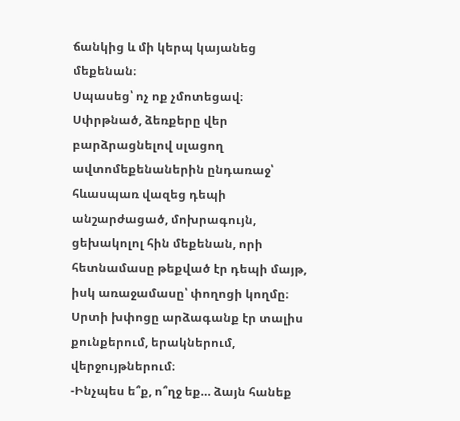ճանկից և մի կերպ կայանեց մեքենան։
Սպասեց՝ ոչ ոք չմոտեցավ։
Սփրթնած, ձեռքերը վեր բարձրացնելով սլացող ավտոմեքենաներին ընդառաջ՝ հևասպառ վազեց դեպի անշարժացած, մոխրագույն, ցեխակոլոլ հին մեքենան, որի հետնամասը թեքված էր դեպի մայթ, իսկ առաջամասը՝ փողոցի կողմը։ Սրտի խփոցը արձագանք էր տալիս քունքերում, երակներում, վերջույթներում։
-Ինչպես ե՞ք, ո՞ղջ եք… ձայն հանեք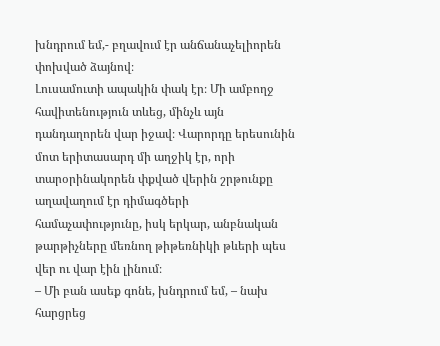խնդրում եմ,- բղավում էր անճանաչելիորեն փոխված ձայնով։
Լուսամուտի ապակին փակ էր։ Մի ամբողջ հավիտենություն տևեց, մինչև այն դանդաղորեն վար իջավ։ Վարորդը երեսունին մոտ երիտասարդ մի աղջիկ էր, որի տարօրինակորեն փքված վերին շրթունքը աղավաղում էր դիմագծերի համաչափությունը, իսկ երկար, անբնական թարթիչները մեռնող թիթեռնիկի թևերի պես վեր ու վար էին լինում։
– Մի բան ասեք գոնե, խնդրում եմ, – նախ հարցրեց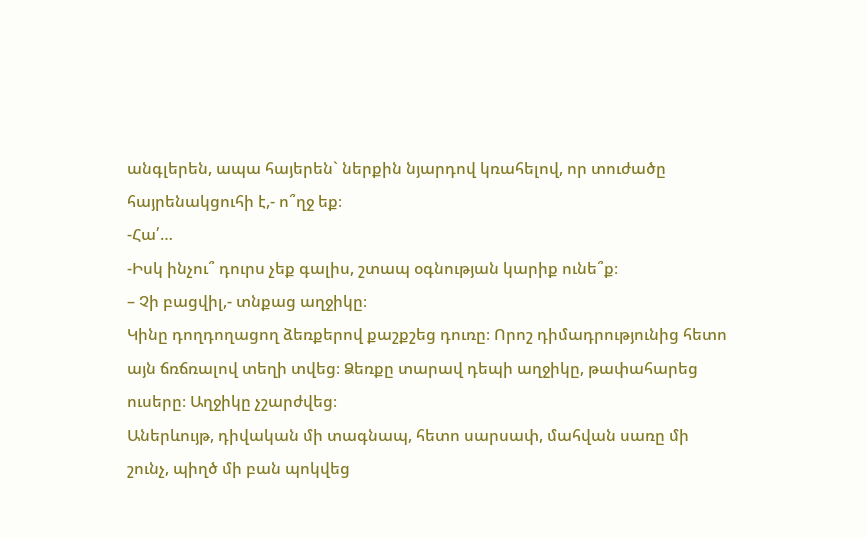անգլերեն, ապա հայերեն` ներքին նյարդով կռահելով, որ տուժածը հայրենակցուհի է,- ո՞ղջ եք։
-Հա՛…
-Իսկ ինչու՞ դուրս չեք գալիս, շտապ օգնության կարիք ունե՞ք։
– Չի բացվիլ,- տնքաց աղջիկը։
Կինը դողդողացող ձեռքերով քաշքշեց դուռը։ Որոշ դիմադրությունից հետո այն ճռճռալով տեղի տվեց։ Ձեռքը տարավ դեպի աղջիկը, թափահարեց ուսերը։ Աղջիկը չշարժվեց։
Աներևույթ, դիվական մի տագնապ, հետո սարսափ, մահվան սառը մի շունչ, պիղծ մի բան պոկվեց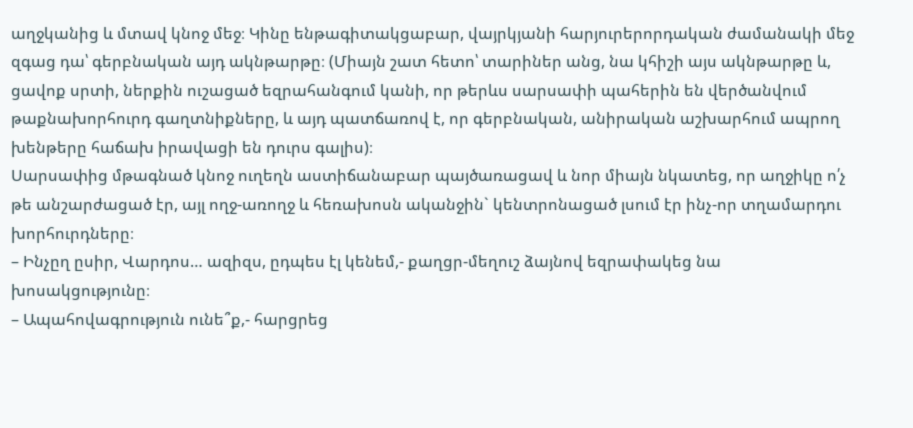աղջկանից և մտավ կնոջ մեջ։ Կինը ենթագիտակցաբար, վայրկյանի հարյուրերորդական ժամանակի մեջ զգաց դա՝ գերբնական այդ ակնթարթը։ (Միայն շատ հետո՝ տարիներ անց, նա կհիշի այս ակնթարթը և, ցավոք սրտի, ներքին ուշացած եզրահանգում կանի, որ թերևս սարսափի պահերին են վերծանվում թաքնախորհուրդ գաղտնիքները, և այդ պատճառով է, որ գերբնական, անիրական աշխարհում ապրող խենթերը հաճախ իրավացի են դուրս գալիս)։
Սարսափից մթագնած կնոջ ուղեղն աստիճանաբար պայծառացավ և նոր միայն նկատեց, որ աղջիկը ո՛չ թե անշարժացած էր, այլ ողջ-առողջ և հեռախոսն ականջին` կենտրոնացած լսում էր ինչ-որ տղամարդու խորհուրդները։
– Ինչըղ ըսիր, Վարդոս… ազիզս, ըդպես էլ կենեմ,- քաղցր-մեղուշ ձայնով եզրափակեց նա խոսակցությունը։
– Ապահովագրություն ունե՞ք,- հարցրեց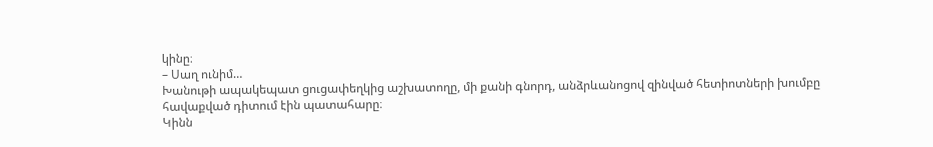կինը։
– Սաղ ունիմ…
Խանութի ապակեպատ ցուցափեղկից աշխատողը, մի քանի գնորդ, անձրևանոցով զինված հետիոտների խումբը հավաքված դիտում էին պատահարը։
Կինն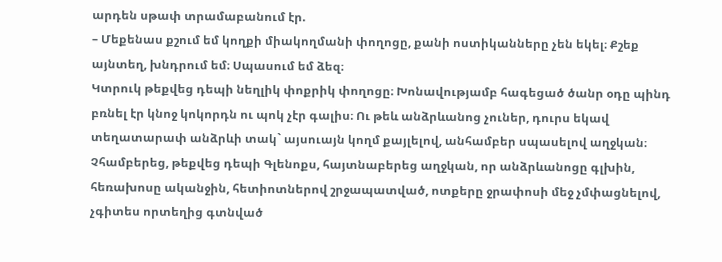արդեն սթափ տրամաբանում էր.
– Մեքենաս քշում եմ կողքի միակողմանի փողոցը, քանի ոստիկանները չեն եկել։ Քշեք այնտեղ, խնդրում եմ։ Սպասում եմ ձեզ։
Կտրուկ թեքվեց դեպի նեղլիկ փոքրիկ փողոցը։ Խոնավությամբ հագեցած ծանր օդը պինդ բռնել էր կնոջ կոկորդն ու պոկ չէր գալիս։ Ու թեև անձրևանոց չուներ, դուրս եկավ տեղատարափ անձրևի տակ` այսուայն կողմ քայլելով, անհամբեր սպասելով աղջկան։ Չհամբերեց, թեքվեց դեպի Գլենոքս, հայտնաբերեց աղջկան, որ անձրևանոցը գլխին, հեռախոսը ականջին, հետիոտներով շրջապատված, ոտքերը ջրափոսի մեջ չմփացնելով, չգիտես որտեղից գտնված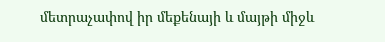մետրաչափով իր մեքենայի և մայթի միջև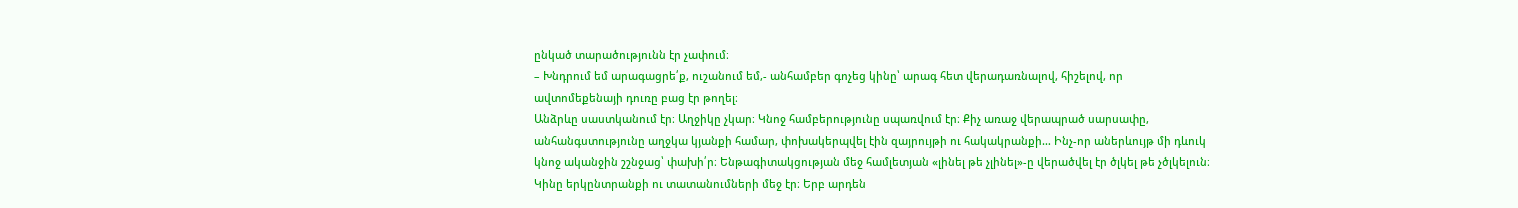ընկած տարածությունն էր չափում։
– Խնդրում եմ արագացրե՛ք, ուշանում եմ,- անհամբեր գոչեց կինը՝ արագ հետ վերադառնալով, հիշելով, որ ավտոմեքենայի դուռը բաց էր թողել։
Անձրևը սաստկանում էր։ Աղջիկը չկար։ Կնոջ համբերությունը սպառվում էր։ Քիչ առաջ վերապրած սարսափը, անհանգստությունը աղջկա կյանքի համար, փոխակերպվել էին զայրույթի ու հակակրանքի… Ինչ-որ աներևույթ մի դևուկ կնոջ ականջին շշնջաց՝ փախի՛ր։ Ենթագիտակցության մեջ համլետյան «լինել թե չլինել»-ը վերածվել էր ծլկել թե չծլկելուն։ Կինը երկընտրանքի ու տատանումների մեջ էր։ Երբ արդեն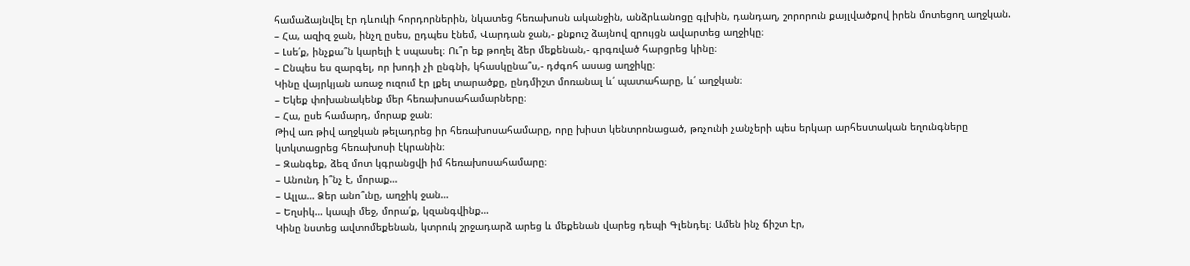համաձայնվել էր դևուկի հորդորներին, նկատեց հեռախոսն ականջին, անձրևանոցը գլխին, դանդաղ, շորորուն քայլվածքով իրեն մոտեցող աղջկան.
– Հա, ազիզ ջան, ինչղ ըսես, ըդպես էնեմ, Վարդան ջան,- քնքուշ ձայնով զրույցն ավարտեց աղջիկը։
– Լսե՛ք, ինչքա՞ն կարելի է սպասել։ Ու՞ր եք թողել ձեր մեքենան,- գրգռված հարցրեց կինը։
– Ընպես ես զարգել, որ խոդի չի ընգնի, կհասկընա՞ս,- դժգոհ ասաց աղջիկը։
Կինը վայրկյան առաջ ուզում էր լքել տարածքը, ընդմիշտ մոռանալ և՛ պատահարը, և՛ աղջկան։
– Եկեք փոխանակենք մեր հեռախոսահամարները։
– Հա, ըսե համարդ, մորաք ջան։
Թիվ առ թիվ աղջկան թելադրեց իր հեռախոսահամարը, որը խիստ կենտրոնացած, թռչունի չանչերի պես երկար արհեստական եղունգները կտկտացրեց հեռախոսի էկրանին։
– Զանգեք, ձեզ մոտ կգրանցվի իմ հեռախոսահամարը։
– Անունդ ի՞նչ է, մորաք…
– Ալլա… Ձեր անո՞ւնը, աղջիկ ջան…
– Եղսիկ… կապի մեջ, մորա՛ք, կզանգվինք…
Կինը նստեց ավտոմեքենան, կտրուկ շրջադարձ արեց և մեքենան վարեց դեպի Գլենդել։ Ամեն ինչ ճիշտ էր,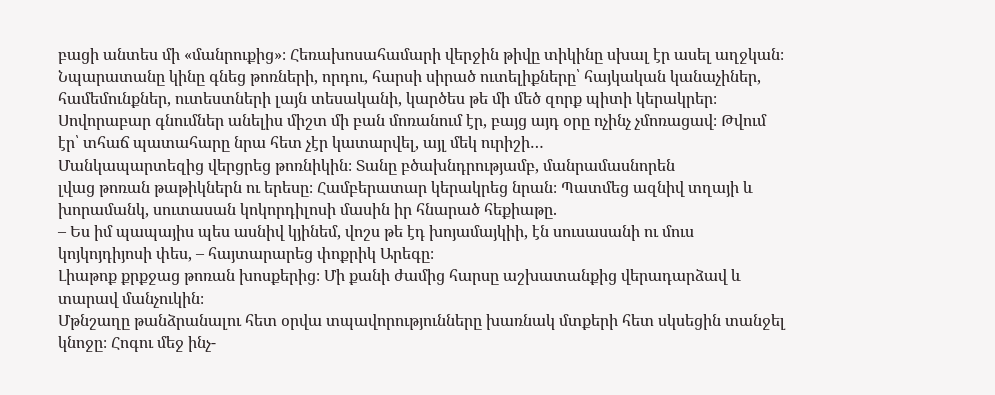բացի անտես մի «մանրուքից»։ Հեռախոսահամարի վերջին թիվը տիկինը սխալ էր ասել աղջկան։
Նպարատանը կինը գնեց թոռների, որդու, հարսի սիրած ուտելիքները՝ հայկական կանաչիներ, համեմունքներ, ուտեստների լայն տեսականի, կարծես թե մի մեծ զորք պիտի կերակրեր։ Սովորաբար գնումներ անելիս միշտ մի բան մոռանում էր, բայց այդ օրը ոչինչ չմոռացավ։ Թվում էր՝ տհաճ պատահարը նրա հետ չէր կատարվել, այլ մեկ ուրիշի…
Մանկապարտեզից վերցրեց թոռնիկին։ Տանը բծախնդրությամբ, մանրամասնորեն
լվաց թոռան թաթիկներն ու երեսը։ Համբերատար կերակրեց նրան։ Պատմեց ազնիվ տղայի և խորամանկ, սուտասան կոկորդիլոսի մասին իր հնարած հեքիաթը.
– Ես իմ պապայիս պես ասնիվ կյինեմ, վոշս թե էդ խոյամայկիի, էն սուսասանի ու մուս կոյկոյդիյոսի փես, – հայտարարեց փոքրիկ Արեգը։
Լիաթոք քրքջաց թոռան խոսքերից։ Մի քանի ժամից հարսը աշխատանքից վերադարձավ և տարավ մանչուկին։
Մթնշաղը թանձրանալու հետ օրվա տպավորությունները խառնակ մտքերի հետ սկսեցին տանջել կնոջը։ Հոգու մեջ ինչ-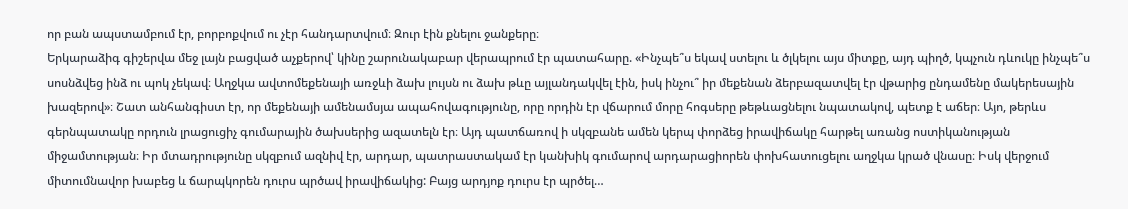որ բան ապստամբում էր, բորբոքվում ու չէր հանդարտվում։ Զուր էին քնելու ջանքերը։
Երկարաձիգ գիշերվա մեջ լայն բացված աչքերով՝ կինը շարունակաբար վերապրում էր պատահարը. «Ինչպե՞ս եկավ ստելու և ծլկելու այս միտքը, այդ պիղծ, կպչուն դևուկը ինչպե՞ս սոսնձվեց ինձ ու պոկ չեկավ։ Աղջկա ավտոմեքենայի առջևի ձախ լույսն ու ձախ թևը այլանդակվել էին, իսկ ինչու՞ իր մեքենան ձերբազատվել էր վթարից ընդամենը մակերեսային խազերով»։ Շատ անհանգիստ էր, որ մեքենայի ամենամսյա ապահովագությունը, որը որդին էր վճարում մորը հոգսերը թեթևացնելու նպատակով, պետք է աճեր։ Այո, թերևս գերնպատակը որդուն լրացուցիչ գումարային ծախսերից ազատելն էր։ Այդ պատճառով ի սկզբանե ամեն կերպ փորձեց իրավիճակը հարթել առանց ոստիկանության միջամտության։ Իր մտադրությունը սկզբում ազնիվ էր, արդար, պատրաստակամ էր կանխիկ գումարով արդարացիորեն փոխհատուցելու աղջկա կրած վնասը։ Իսկ վերջում միտումնավոր խաբեց և ճարպկորեն դուրս պրծավ իրավիճակից: Բայց արդյոք դուրս էր պրծել…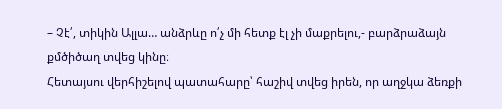– Չէ՛, տիկին Ալլա… անձրևը ո՛չ մի հետք էլ չի մաքրելու,- բարձրաձայն քմծիծաղ տվեց կինը։
Հետայսու վերհիշելով պատահարը՝ հաշիվ տվեց իրեն, որ աղջկա ձեռքի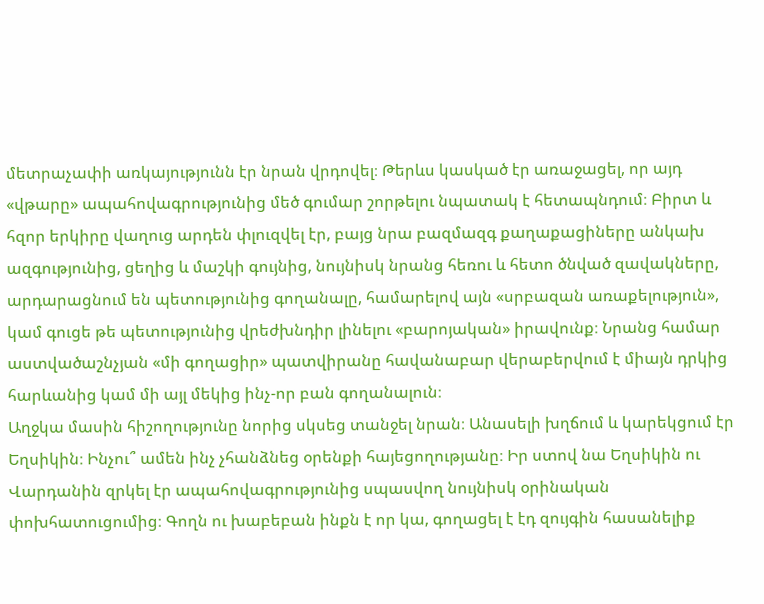մետրաչափի առկայությունն էր նրան վրդովել։ Թերևս կասկած էր առաջացել, որ այդ «վթարը» ապահովագրությունից մեծ գումար շորթելու նպատակ է հետապնդում։ Բիրտ և հզոր երկիրը վաղուց արդեն փլուզվել էր, բայց նրա բազմազգ քաղաքացիները անկախ ազգությունից, ցեղից և մաշկի գույնից, նույնիսկ նրանց հեռու և հետո ծնված զավակները, արդարացնում են պետությունից գողանալը, համարելով այն «սրբազան առաքելություն», կամ գուցե թե պետությունից վրեժխնդիր լինելու «բարոյական» իրավունք։ Նրանց համար աստվածաշնչյան «մի գողացիր» պատվիրանը հավանաբար վերաբերվում է միայն դրկից հարևանից կամ մի այլ մեկից ինչ-որ բան գողանալուն։
Աղջկա մասին հիշողությունը նորից սկսեց տանջել նրան։ Անասելի խղճում և կարեկցում էր Եղսիկին։ Ինչու՞ ամեն ինչ չհանձնեց օրենքի հայեցողությանը։ Իր ստով նա Եղսիկին ու Վարդանին զրկել էր ապահովագրությունից սպասվող նույնիսկ օրինական փոխհատուցումից։ Գողն ու խաբեբան ինքն է որ կա, գողացել է էդ զույգին հասանելիք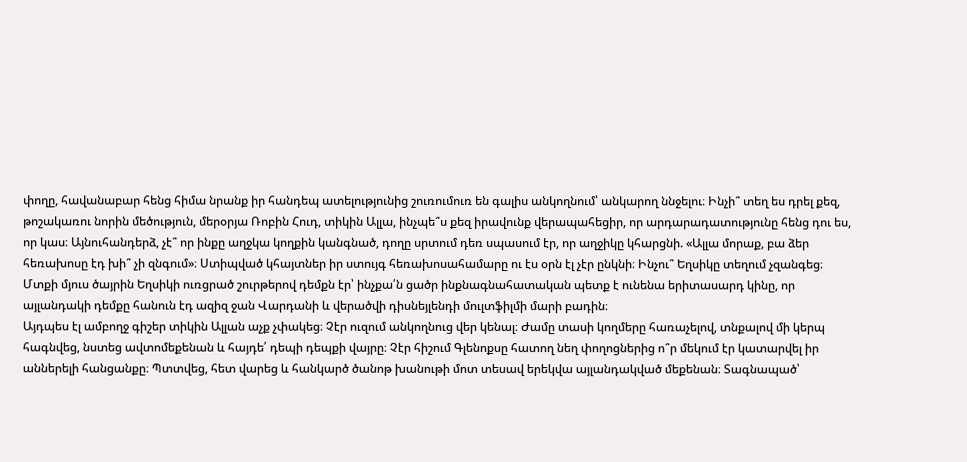փողը, հավանաբար հենց հիմա նրանք իր հանդեպ ատելությունից շուռումուռ են գալիս անկողնում՝ անկարող ննջելու։ Ինչի՞ տեղ ես դրել քեզ, թոշակառու նորին մեծություն, մերօրյա Ռոբին Հուդ, տիկին Ալլա, ինչպե՞ս քեզ իրավունք վերապահեցիր, որ արդարադատությունը հենց դու ես, որ կաս։ Այնուհանդերձ, չէ՞ որ ինքը աղջկա կողքին կանգնած, դողը սրտում դեռ սպասում էր, որ աղջիկը կհարցնի. «Ալլա մորաք, բա ձեր հեռախոսը էդ խի՞ չի զնգում»։ Ստիպված կհայտներ իր ստույգ հեռախոսահամարը ու էս օրն էլ չէր ընկնի։ Ինչու՞ Եղսիկը տեղում չզանգեց։
Մտքի մյուս ծայրին Եղսիկի ուռցրած շուրթերով դեմքն էր՝ ինչքա՛ն ցածր ինքնագնահատական պետք է ունենա երիտասարդ կինը, որ այլանդակի դեմքը հանուն էդ ազիզ ջան Վարդանի և վերածվի դիսնեյլենդի մուլտֆիլմի մարի բադին։
Այդպես էլ ամբողջ գիշեր տիկին Ալլան աչք չփակեց։ Չէր ուզում անկողնուց վեր կենալ։ Ժամը տասի կողմերը հառաչելով, տնքալով մի կերպ հագնվեց, նստեց ավտոմեքենան և հայդե՛ դեպի դեպքի վայրը։ Չէր հիշում Գլենոքսը հատող նեղ փողոցներից ո՞ր մեկում էր կատարվել իր աններելի հանցանքը։ Պտտվեց, հետ վարեց և հանկարծ ծանոթ խանութի մոտ տեսավ երեկվա այլանդակված մեքենան։ Տագնապած՝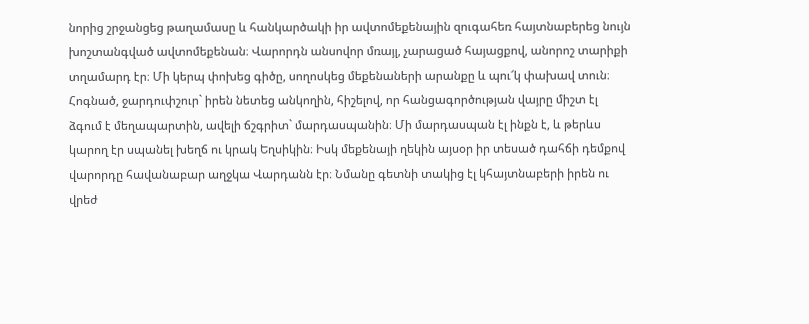նորից շրջանցեց թաղամասը և հանկարծակի իր ավտոմեքենային զուգահեռ հայտնաբերեց նույն խոշտանգված ավտոմեքենան։ Վարորդն անսովոր մռայլ, չարացած հայացքով, անորոշ տարիքի տղամարդ էր։ Մի կերպ փոխեց գիծը, սողոսկեց մեքենաների արանքը և պու՜կ փախավ տուն։
Հոգնած, ջարդուփշուր` իրեն նետեց անկողին, հիշելով, որ հանցագործության վայրը միշտ էլ ձգում է մեղապարտին, ավելի ճշգրիտ` մարդասպանին։ Մի մարդասպան էլ ինքն է, և թերևս կարող էր սպանել խեղճ ու կրակ Եղսիկին։ Իսկ մեքենայի ղեկին այսօր իր տեսած դահճի դեմքով վարորդը հավանաբար աղջկա Վարդանն էր։ Նմանը գետնի տակից էլ կհայտնաբերի իրեն ու վրեժ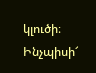կլուծի։ Ինչպիսի՜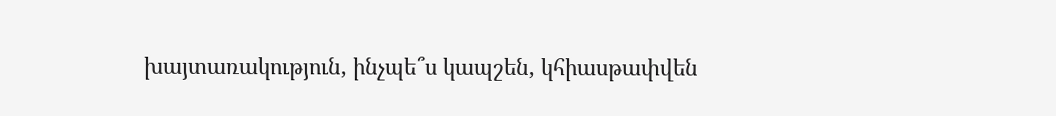խայտառակություն, ինչպե՞ս կապշեն, կհիասթափվեն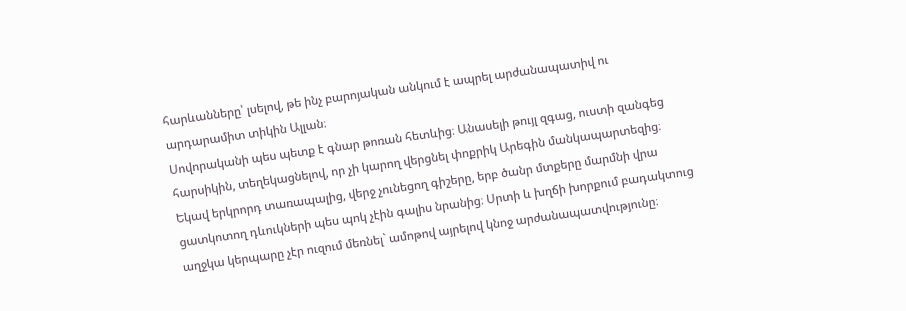հարևանները՝ լսելով, թե ինչ բարոյական անկում է ապրել արժանապատիվ ու արդարամիտ տիկին Ալլան։
Սովորականի պես պետք է գնար թոռան հետևից։ Անասելի թույլ զգաց, ուստի զանգեց հարսիկին, տեղեկացնելով, որ չի կարող վերցնել փոքրիկ Արեգին մանկապարտեզից։
Եկավ երկրորդ տառապալից, վերջ չունեցող գիշերը, երբ ծանր մտքերը մարմնի վրա ցատկոտող դևուկների պես պոկ չէին գալիս նրանից։ Սրտի և խղճի խորքում բադակտուց աղջկա կերպարը չէր ուզում մեռնել` ամոթով այրելով կնոջ արժանապատվությունը։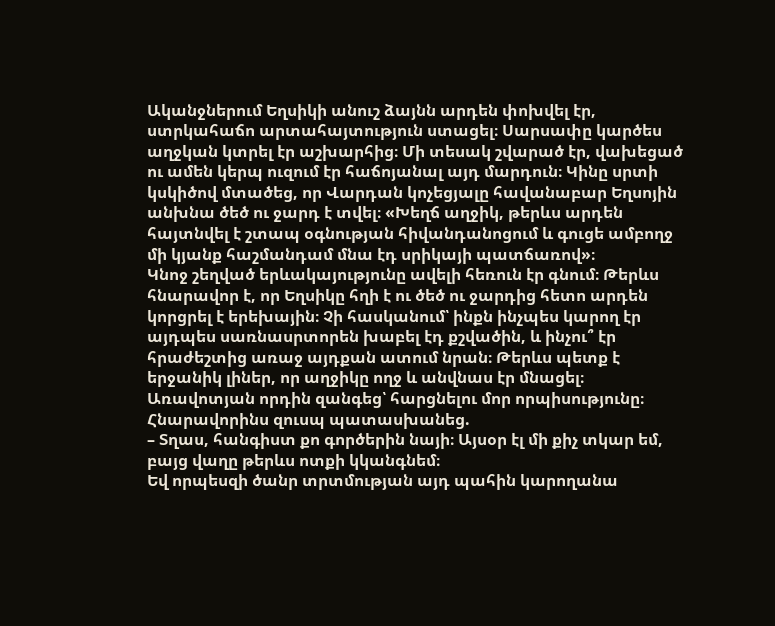Ականջներում Եղսիկի անուշ ձայնն արդեն փոխվել էր, ստրկահաճո արտահայտություն ստացել։ Սարսափը կարծես աղջկան կտրել էր աշխարհից։ Մի տեսակ շվարած էր, վախեցած ու ամեն կերպ ուզում էր հաճոյանալ այդ մարդուն։ Կինը սրտի կսկիծով մտածեց, որ Վարդան կոչեցյալը հավանաբար Եղսոյին անխնա ծեծ ու ջարդ է տվել։ «Խեղճ աղջիկ, թերևս արդեն հայտնվել է շտապ օգնության հիվանդանոցում և գուցե ամբողջ մի կյանք հաշմանդամ մնա էդ սրիկայի պատճառով»։
Կնոջ շեղված երևակայությունը ավելի հեռուն էր գնում։ Թերևս հնարավոր է, որ Եղսիկը հղի է ու ծեծ ու ջարդից հետո արդեն կորցրել է երեխային։ Չի հասկանում՝ ինքն ինչպես կարող էր այդպես սառնասրտորեն խաբել էդ քշվածին, և ինչու՞ էր հրաժեշտից առաջ այդքան ատում նրան։ Թերևս պետք է երջանիկ լիներ, որ աղջիկը ողջ և անվնաս էր մնացել։
Առավոտյան որդին զանգեց՝ հարցնելու մոր որպիսությունը։ Հնարավորինս զուսպ պատասխանեց.
– Տղաս, հանգիստ քո գործերին նայի։ Այսօր էլ մի քիչ տկար եմ, բայց վաղը թերևս ոտքի կկանգնեմ։
Եվ որպեսզի ծանր տրտմության այդ պահին կարողանա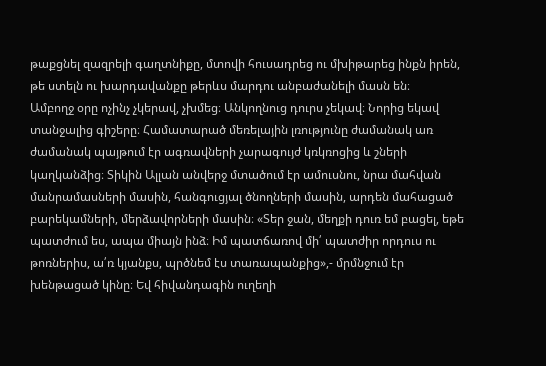թաքցնել զազրելի գաղտնիքը, մտովի հուսադրեց ու մխիթարեց ինքն իրեն, թե ստելն ու խարդավանքը թերևս մարդու անբաժանելի մասն են։
Ամբողջ օրը ոչինչ չկերավ, չխմեց։ Անկողնուց դուրս չեկավ։ Նորից եկավ տանջալից գիշերը։ Համատարած մեռելային լռությունը ժամանակ առ ժամանակ պայթում էր ագռավների չարագույժ կռկռոցից և շների կաղկանձից։ Տիկին Ալլան անվերջ մտածում էր ամուսնու, նրա մահվան մանրամասների մասին, հանգուցյալ ծնողների մասին, արդեն մահացած բարեկամների, մերձավորների մասին։ «Տեր ջան, մեղքի դուռ եմ բացել, եթե պատժում ես, ապա միայն ինձ։ Իմ պատճառով մի՛ պատժիր որդուս ու թոռներիս, ա՛ռ կյանքս, պրծնեմ էս տառապանքից»,- մրմնջում էր խենթացած կինը։ Եվ հիվանդագին ուղեղի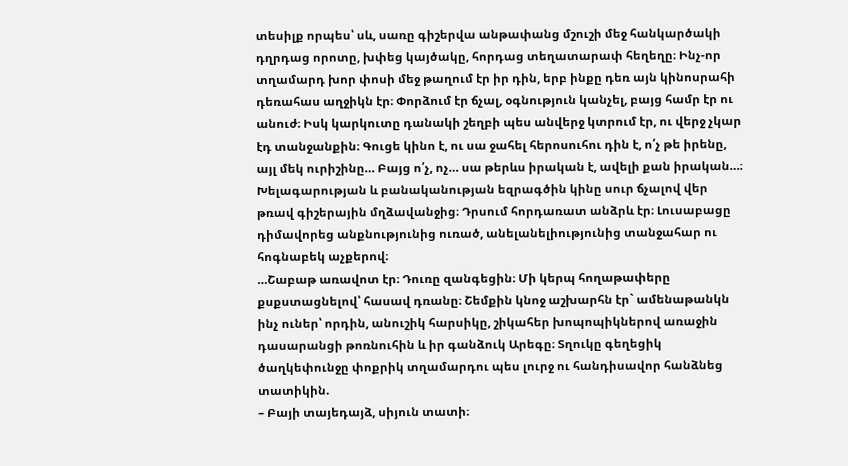տեսիլք որպես՝ սև, սառը գիշերվա անթափանց մշուշի մեջ հանկարծակի դղրդաց որոտը, խփեց կայծակը, հորդաց տեղատարափ հեղեղը։ Ինչ-որ տղամարդ խոր փոսի մեջ թաղում էր իր դին, երբ ինքը դեռ այն կինոսրահի դեռահաս աղջիկն էր։ Փորձում էր ճչալ, օգնություն կանչել, բայց համր էր ու անուժ։ Իսկ կարկուտը դանակի շեղբի պես անվերջ կտրում էր, ու վերջ չկար էդ տանջանքին։ Գուցե կինո է, ու սա ջահել հերոսուհու դին է, ո՛չ թե իրենը, այլ մեկ ուրիշինը… Բայց ո՛չ, ոչ… սա թերևս իրական է, ավելի քան իրական…։
Խելագարության և բանականության եզրագծին կինը սուր ճչալով վեր թռավ գիշերային մղձավանջից։ Դրսում հորդառատ անձրև էր։ Լուսաբացը դիմավորեց անքնությունից ուռած, անելանելիությունից տանջահար ու հոգնաբեկ աչքերով։
…Շաբաթ առավոտ էր։ Դուռը զանգեցին։ Մի կերպ հողաթափերը քսքստացնելով՝ հասավ դռանը։ Շեմքին կնոջ աշխարհն էր` ամենաթանկն ինչ ուներ՝ որդին, անուշիկ հարսիկը, շիկահեր խոպոպիկներով առաջին դասարանցի թոռնուհին և իր գանձուկ Արեգը։ Տղուկը գեղեցիկ ծաղկեփունջը փոքրիկ տղամարդու պես լուրջ ու հանդիսավոր հանձնեց տատիկին.
– Բայի տայեդայձ, սիյուն տատի։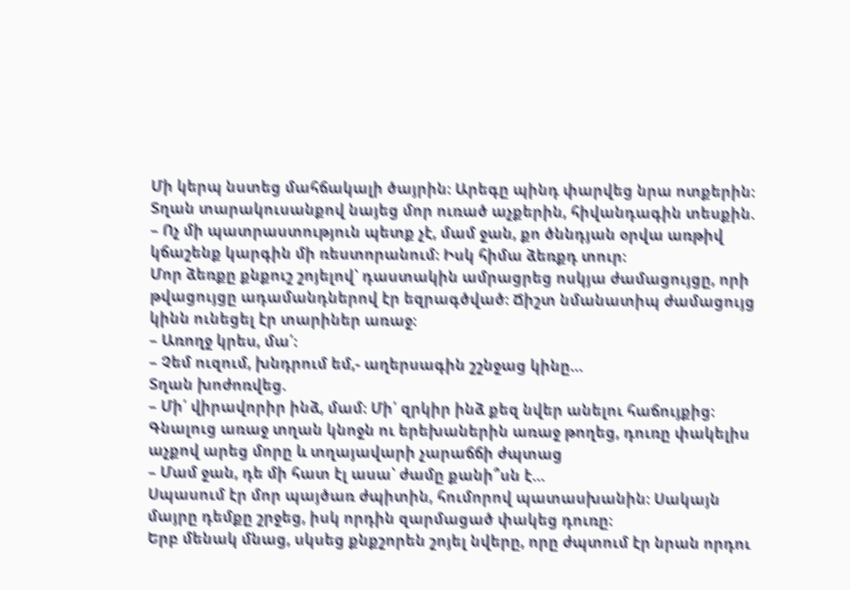Մի կերպ նստեց մահճակալի ծայրին։ Արեգը պինդ փարվեց նրա ոտքերին։
Տղան տարակուսանքով նայեց մոր ուռած աչքերին, հիվանդագին տեսքին.
– Ոչ մի պատրաստություն պետք չէ, մամ ջան, քո ծննդյան օրվա առթիվ կճաշենք կարգին մի ռեստորանում։ Իսկ հիմա ձեռքդ տուր։
Մոր ձեռքը քնքուշ շոյելով՝ դաստակին ամրացրեց ոսկյա ժամացույցը, որի թվացույցը ադամանդներով էր եզրագծված։ Ճիշտ նմանատիպ ժամացույց կինն ունեցել էր տարիներ առաջ։
– Առողջ կրես, մա՛։
– Չեմ ուզում, խնդրում եմ,- աղերսագին շշնջաց կինը…
Տղան խոժոռվեց.
– Մի՛ վիրավորիր ինձ, մամ։ Մի՛ զրկիր ինձ քեզ նվեր անելու հաճույքից։
Գնալուց առաջ տղան կնոջն ու երեխաներին առաջ թողեց, դուռը փակելիս աչքով արեց մորը և տղայավարի չարաճճի ժպտաց
– Մամ ջան, դե մի հատ էլ ասա՝ ժամը քանի՞սն է…
Սպասում էր մոր պայծառ ժպիտին, հումորով պատասխանին։ Սակայն մայրը դեմքը շրջեց, իսկ որդին զարմացած փակեց դուռը։
Երբ մենակ մնաց, սկսեց քնքշորեն շոյել նվերը, որը ժպտում էր նրան որդու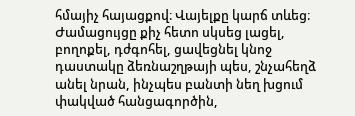հմայիչ հայացքով։ Վայելքը կարճ տևեց։ Ժամացույցը քիչ հետո սկսեց լացել, բողոքել, դժգոհել, ցավեցնել կնոջ դաստակը ձեռնաշղթայի պես, շնչահեղձ անել նրան, ինչպես բանտի նեղ խցում փակված հանցագործին,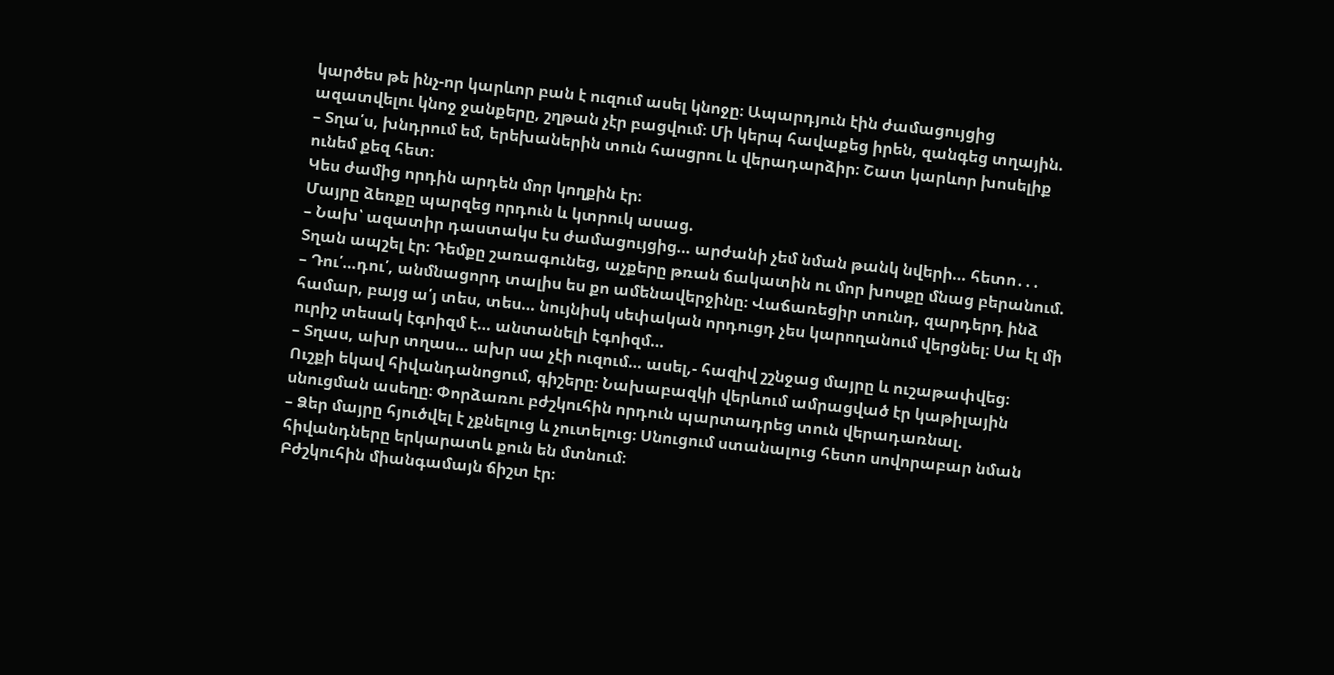կարծես թե ինչ-որ կարևոր բան է ուզում ասել կնոջը։ Ապարդյուն էին ժամացույցից ազատվելու կնոջ ջանքերը, շղթան չէր բացվում։ Մի կերպ հավաքեց իրեն, զանգեց տղային.
– Տղա՛ս, խնդրում եմ, երեխաներին տուն հասցրու և վերադարձիր։ Շատ կարևոր խոսելիք ունեմ քեզ հետ։
Կես ժամից որդին արդեն մոր կողքին էր։
Մայրը ձեռքը պարզեց որդուն և կտրուկ ասաց.
– Նախ՝ ազատիր դաստակս էս ժամացույցից… արժանի չեմ նման թանկ նվերի… հետո․․․
Տղան ապշել էր։ Դեմքը շառագունեց, աչքերը թռան ճակատին ու մոր խոսքը մնաց բերանում.
– Դու՛…դու՛, անմնացորդ տալիս ես քո ամենավերջինը։ Վաճառեցիր տունդ, զարդերդ ինձ համար, բայց ա՛յ տես, տես… նույնիսկ սեփական որդուցդ չես կարողանում վերցնել։ Սա էլ մի ուրիշ տեսակ էգոիզմ է… անտանելի էգոիզմ…
– Տղաս, ախր տղաս… ախր սա չէի ուզում… ասել,- հազիվ շշնջաց մայրը և ուշաթափվեց։
Ուշքի եկավ հիվանդանոցում, գիշերը։ Նախաբազկի վերևում ամրացված էր կաթիլային սնուցման ասեղը։ Փորձառու բժշկուհին որդուն պարտադրեց տուն վերադառնալ.
– Ձեր մայրը հյուծվել է չքնելուց և չուտելուց։ Սնուցում ստանալուց հետո սովորաբար նման հիվանդները երկարատև քուն են մտնում։
Բժշկուհին միանգամայն ճիշտ էր։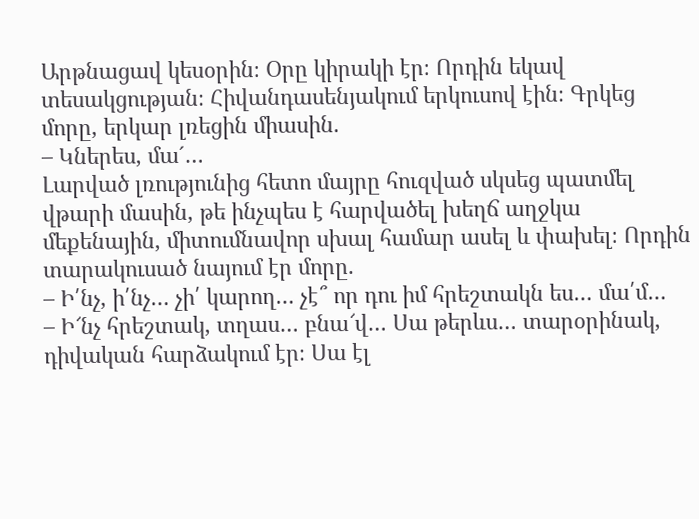Արթնացավ կեսօրին։ Օրը կիրակի էր։ Որդին եկավ տեսակցության։ Հիվանդասենյակում երկուսով էին։ Գրկեց մորը, երկար լռեցին միասին.
– Կներես, մա´…
Լարված լռությունից հետո մայրը հուզված սկսեց պատմել վթարի մասին, թե ինչպես է հարվածել խեղճ աղջկա մեքենային, միտումնավոր սխալ համար ասել և փախել։ Որդին տարակուսած նայում էր մորը.
– Ի՛նչ, ի՛նչ… չի՛ կարող… չէ՞ որ դու իմ հրեշտակն ես… մա՛մ…
– Ի՜նչ հրեշտակ, տղաս… բնա՜վ… Սա թերևս… տարօրինակ, դիվական հարձակում էր։ Սա էլ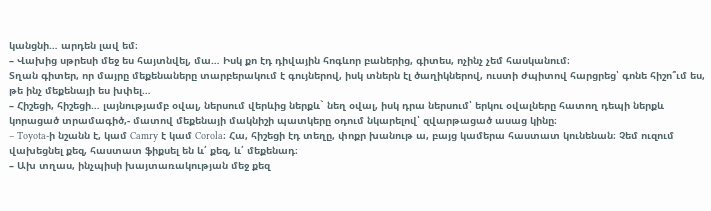կանցնի… արդեն լավ եմ։
– Վախից սթրեսի մեջ ես հայտնվել, մա… Իսկ քո էդ դիվային հոգևոր բաներից, գիտես, ոչինչ չեմ հասկանում։
Տղան գիտեր, որ մայրը մեքենաները տարբերակում է գույներով, իսկ տներն էլ ծաղիկներով, ուստի ժպիտով հարցրեց՝ գոնե հիշո՞ւմ ես, թե ինչ մեքենայի ես խփել…
– Հիշեցի, հիշեցի… լայնությամբ օվալ, ներսում վերևից ներքև` նեղ օվալ, իսկ դրա ներսում՝ երկու օվալները հատող դեպի ներքև կորացած տրամագիծ,- մատով մեքենայի մակնիշի պատկերը օդում նկարելով՝ զվարթացած ասաց կինը։
– Toyota-ի նշանն է, կամ Camry է կամ Corola։ Հա, հիշեցի էդ տեղը, փոքր խանութ ա, բայց կամերա հաստատ կունենան։ Չեմ ուզում վախեցնել քեզ, հաստատ ֆիքսել են և՛ քեզ, և՛ մեքենադ։
– Ախ տղաս, ինչպիսի խայտառակության մեջ քեզ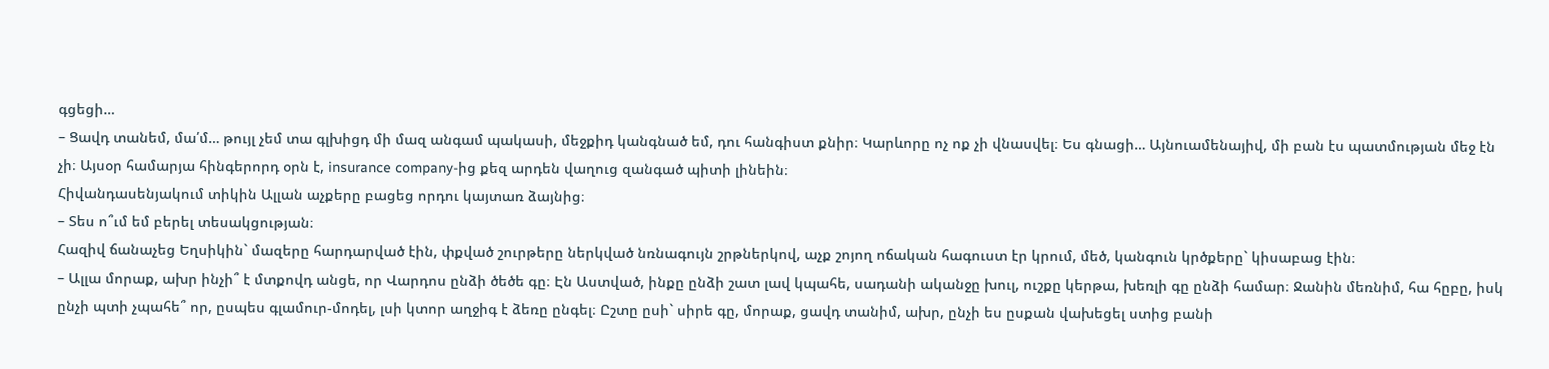գցեցի…
– Ցավդ տանեմ, մա՛մ… թույլ չեմ տա գլխիցդ մի մազ անգամ պակասի, մեջքիդ կանգնած եմ, դու հանգիստ քնիր։ Կարևորը ոչ ոք չի վնասվել։ Ես գնացի… Այնուամենայիվ, մի բան էս պատմության մեջ էն չի։ Այսօր համարյա հինգերորդ օրն է, insurance company-ից քեզ արդեն վաղուց զանգած պիտի լինեին։
Հիվանդասենյակում տիկին Ալլան աչքերը բացեց որդու կայտառ ձայնից։
– Տես ո՞ւմ եմ բերել տեսակցության։
Հազիվ ճանաչեց Եղսիկին` մազերը հարդարված էին, փքված շուրթերը ներկված նռնագույն շրթներկով, աչք շոյող ոճական հագուստ էր կրում, մեծ, կանգուն կրծքերը` կիսաբաց էին։
– Ալլա մորաք, ախր ինչի՞ է մտքովդ անցե, որ Վարդոս ընձի ծեծե գը։ Էն Աստված, ինքը ընձի շատ լավ կպահե, սադանի ականջը խուլ, ուշքը կերթա, խեռլի գը ընձի համար։ Ջանին մեռնիմ, հա հըբը, իսկ ընչի պտի չպահե՞ որ, ըսպես գլամուր-մոդել, լսի կտոր աղջիգ է ձեռը ընգել։ Ըշտը ըսի` սիրե գը, մորաք, ցավդ տանիմ, ախր, ընչի ես ըսքան վախեցել ստից բանի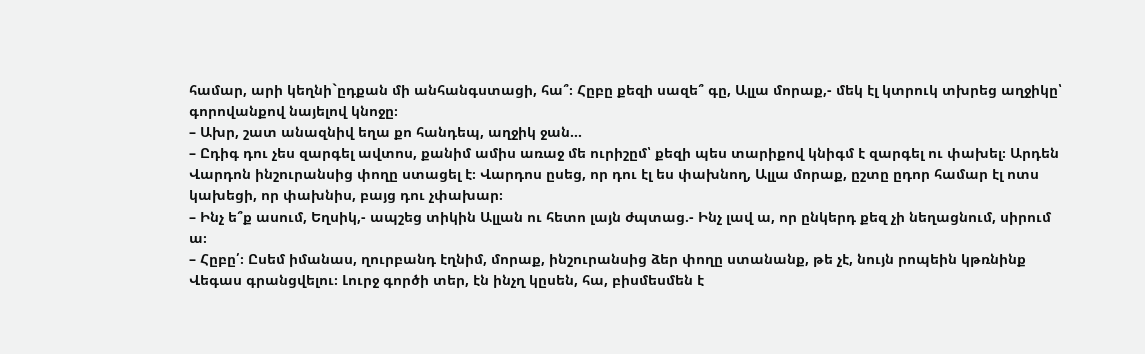համար, արի կեղնի`ըդքան մի անհանգստացի, հա՞։ Հըբը քեզի սազե՞ գը, Ալլա մորաք,- մեկ էլ կտրուկ տխրեց աղջիկը՝ գորովանքով նայելով կնոջը։
– Ախր, շատ անազնիվ եղա քո հանդեպ, աղջիկ ջան…
– Ըդիգ դու չես զարգել ավտոս, քանիմ ամիս առաջ մե ուրիշըմ՝ քեզի պես տարիքով կնիգմ է զարգել ու փախել։ Արդեն Վարդոն ինշուրանսից փողը ստացել է։ Վարդոս ըսեց, որ դու էլ ես փախնող, Ալլա մորաք, ըշտը ըդոր համար էլ ոտս կախեցի, որ փախնիս, բայց դու չփախար։
– Ինչ ե՞ք ասում, Եղսիկ,- ապշեց տիկին Ալլան ու հետո լայն ժպտաց.- Ինչ լավ ա, որ ընկերդ քեզ չի նեղացնում, սիրում ա։
– Հըբը՛։ Ըսեմ իմանաս, ղուրբանդ էղնիմ, մորաք, ինշուրանսից ձեր փողը ստանանք, թե չէ, նույն րոպեին կթռնինք Վեգաս գրանցվելու։ Լուրջ գործի տեր, էն ինչղ կըսեն, հա, բիսմեսմեն է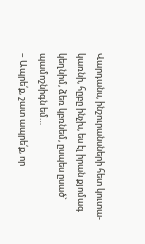Վարդանս, ինշուրանսների հետ կուտա-կառնի, հըբը ինչխ, ես էլ իրան քյոմագ կեղնիմ, ձեռ կբռնեմ, ըսպես ըսած` պամոշնիգն եմ…
– Ապրե՛ք, շատ ապրե՛ք, որ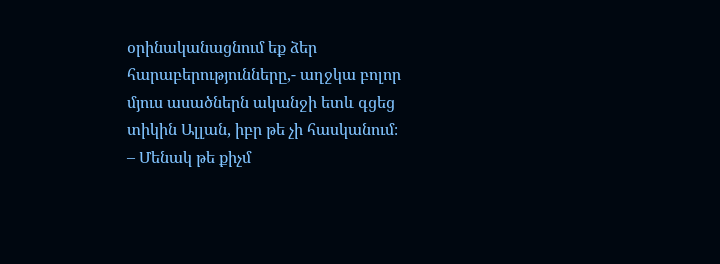օրինականացնում եք ձեր հարաբերությունները,- աղջկա բոլոր մյուս ասածներն ականջի ետև գցեց տիկին Ալլան, իբր թե չի հասկանում։
– Մենակ թե քիչմ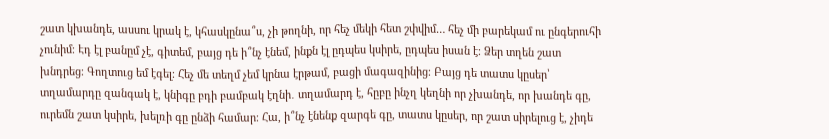շատ կխանդե, ասսու կրակ է, կհասկընա՞ս, չի թողնի, որ հեչ մեկի հետ շփվիմ… հեչ մի բարեկամ ու ընգերուհի չունիմ։ Էդ էլ բանըմ չէ, գիտեմ, բայց դե ի՞նչ էնեմ, ինքն էլ ըդպես կսիրե, ըդպես իսան է։ Ձեր տղեն շատ խնդրեց։ Գողտուց եմ էգել։ Հեչ մե տեղմ չեմ կրնա էրթամ, բացի մագազինից։ Բայց դե տատս կըսեր՝ տղամարդը զանգակ է, կնիգը բդի բամբակ էղնի․ տղամարդ է, հըբը ինչղ կեղնի որ չխանդե, որ խանդե գը, ուրեմն շատ կսիրե, խելռի գը ընձի համար։ Հա, ի՞նչ էնենք զարգե գը, տատս կըսեր, որ շատ սիրելուց է, չիդե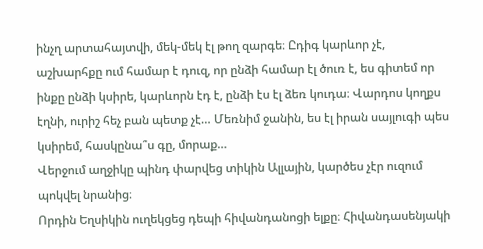ինչղ արտահայտվի, մեկ-մեկ էլ թող զարգե։ Ըդիգ կարևոր չէ, աշխարհքը ում համար է դուզ, որ ընձի համար էլ ծուռ է, ես գիտեմ որ ինքը ընձի կսիրե, կարևորն էդ է, ընձի էս էլ ձեռ կուդա։ Վարդոս կողքս էղնի, ուրիշ հեչ բան պետք չէ… Մեռնիմ ջանին, ես էլ իրան սայլուգի պես կսիրեմ, հասկընա՞ս գը, մորաք…
Վերջում աղջիկը պինդ փարվեց տիկին Ալլային, կարծես չէր ուզում պոկվել նրանից։
Որդին Եղսիկին ուղեկցեց դեպի հիվանդանոցի ելքը։ Հիվանդասենյակի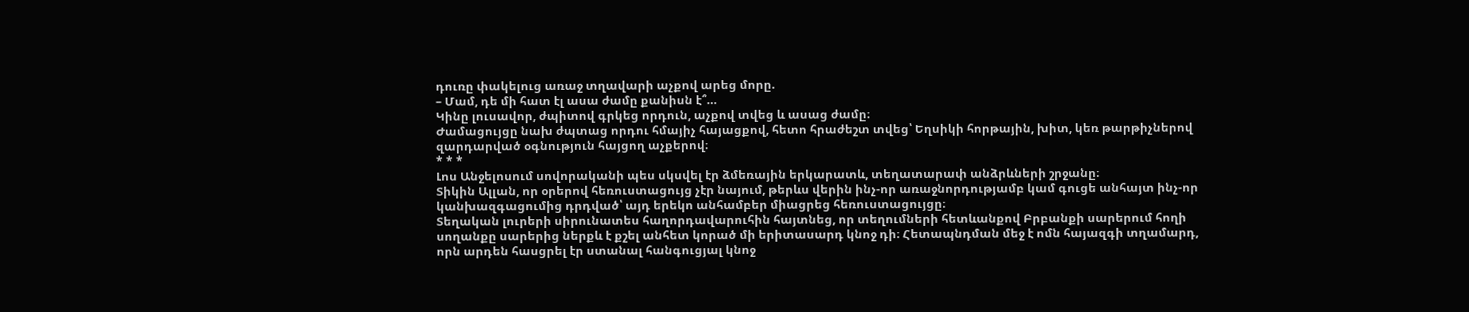դուռը փակելուց առաջ տղավարի աչքով արեց մորը.
– Մամ, դե մի հատ էլ ասա ժամը քանիսն է՞…
Կինը լուսավոր, ժպիտով գրկեց որդուն, աչքով տվեց և ասաց ժամը։
Ժամացույցը նախ ժպտաց որդու հմայիչ հայացքով, հետո հրաժեշտ տվեց՝ Եղսիկի հորթային, խիտ, կեռ թարթիչներով զարդարված օգնություն հայցող աչքերով։
* * *
Լոս Անջելոսում սովորականի պես սկսվել էր ձմեռային երկարատև, տեղատարափ անձրևների շրջանը։
Տիկին Ալլան, որ օրերով հեռուստացույց չէր նայում, թերևս վերին ինչ-որ առաջնորդությամբ կամ գուցե անհայտ ինչ-որ կանխազգացումից դրդված՝ այդ երեկո անհամբեր միացրեց հեռուստացույցը։
Տեղական լուրերի սիրունատես հաղորդավարուհին հայտնեց, որ տեղումների հետևանքով Բրբանքի սարերում հողի սողանքը սարերից ներքև է քշել անհետ կորած մի երիտասարդ կնոջ դի։ Հետապնդման մեջ է ոմն հայազգի տղամարդ, որն արդեն հասցրել էր ստանալ հանգուցյալ կնոջ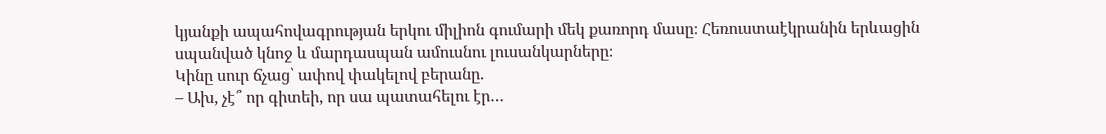կյանքի ապահովագրության երկու միլիոն գումարի մեկ քառորդ մասը։ Հեռուստաէկրանին երևացին սպանված կնոջ և մարդասպան ամուսնու լուսանկարները։
Կինը սուր ճչաց՝ ափով փակելով բերանը.
– Ախ, չէ՞ որ գիտեի, որ սա պատահելու էր…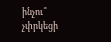ինչու՞ չփրկեցի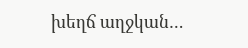խեղճ աղջկան…